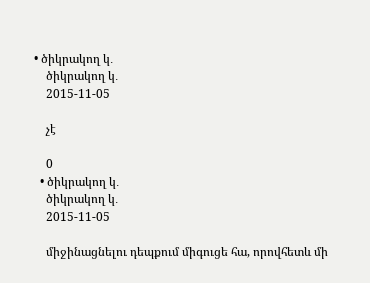• ծիկրակող կ․
    ծիկրակող կ․
    2015-11-05

    չէ

    0
  • ծիկրակող կ․
    ծիկրակող կ․
    2015-11-05

    միջինացնելու դեպքում միգուցե հա, որովհետև մի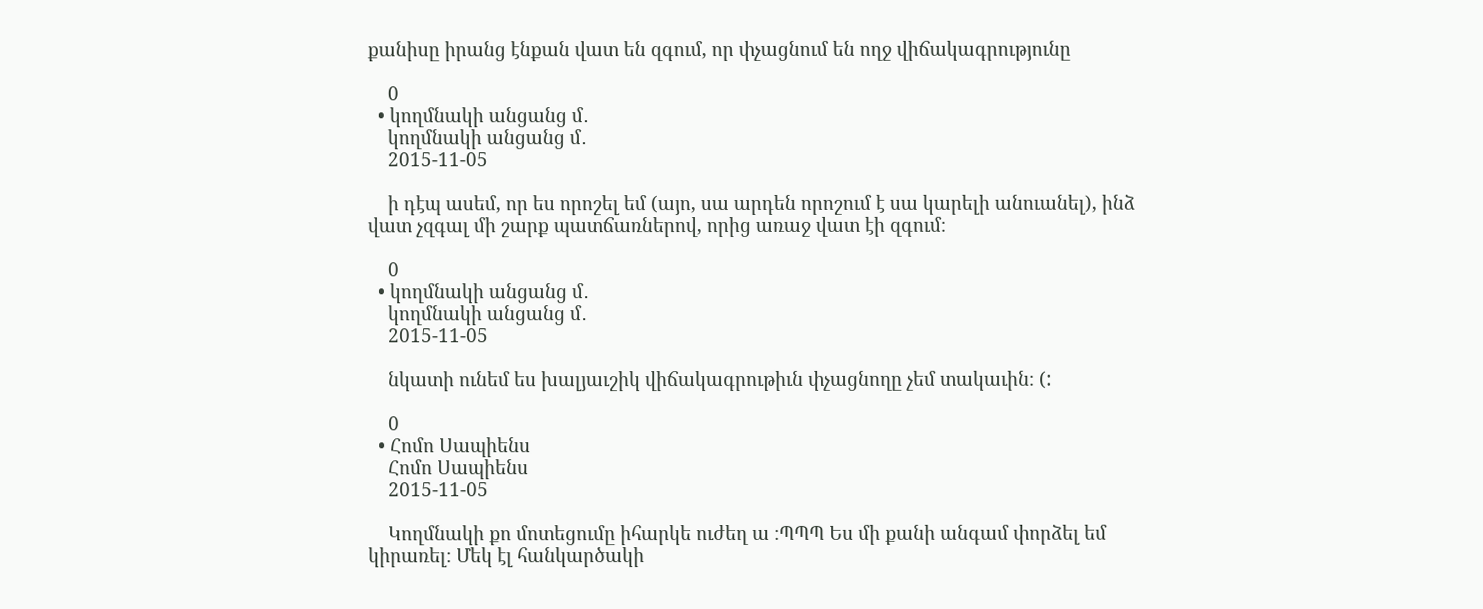քանիսը իրանց էնքան վատ են զգում, որ փչացնում են ողջ վիճակագրությունը

    0
  • կողմնակի անցանց մ․
    կողմնակի անցանց մ․
    2015-11-05

    ի դէպ ասեմ, որ ես որոշել եմ (այո, սա արդեն որոշում է սա կարելի անուանել), ինձ վատ չզգալ մի շարք պատճառներով, որից առաջ վատ էի զգում։

    0
  • կողմնակի անցանց մ․
    կողմնակի անցանց մ․
    2015-11-05

    նկատի ունեմ ես խալյաւշիկ վիճակագրութիւն փչացնողը չեմ տակաւին։ (:

    0
  • Հոմո Սապիենս
    Հոմո Սապիենս
    2015-11-05

    Կողմնակի քո մոտեցումը իհարկե ուժեղ ա ։ՊՊՊ Ես մի քանի անգամ փորձել եմ կիրառել։ Մեկ էլ հանկարծակի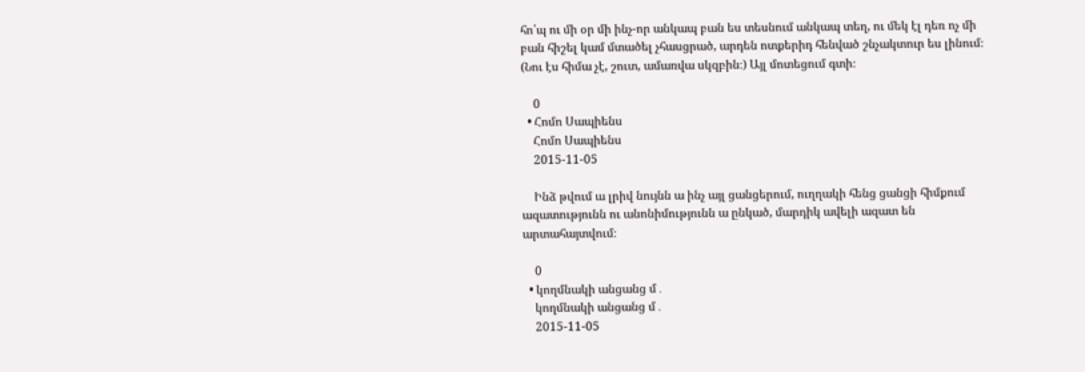հո՛պ ու մի օր մի ինչ-որ անկապ բան ես տեսնում անկապ տեղ, ու մեկ էլ դեռ ոչ մի բան հիշել կամ մտածել չհասցրած, արդեն ոտքերիդ հենված շնչակտուր ես լինում։ (Նու էս հիմա չէ, շուտ, ամառվա սկզբին։) Այլ մոտեցում գտի։

    0
  • Հոմո Սապիենս
    Հոմո Սապիենս
    2015-11-05

    Ինձ թվում ա լրիվ նույնն ա ինչ այլ ցանցերում, ուղղակի հենց ցանցի հիմքում ազատությունն ու անոնիմությունն ա ընկած, մարդիկ ավելի ազատ են արտահայտվում։

    0
  • կողմնակի անցանց մ․
    կողմնակի անցանց մ․
    2015-11-05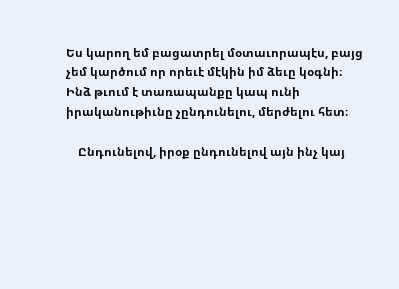Ես կարող եմ բացատրել մօտաւորապէս, բայց չեմ կարծում որ որեւէ մէկին իմ ձեւը կօգնի։ Ինձ թւում է տառապանքը կապ ունի իրականութիւնը չընդունելու, մերժելու հետ։

    Ընդունելով, իրօք ընդունելով այն ինչ կայ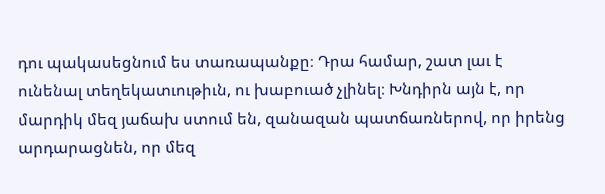դու պակասեցնում ես տառապանքը։ Դրա համար, շատ լաւ է ունենալ տեղեկատւութիւն, ու խաբուած չլինել։ Խնդիրն այն է, որ մարդիկ մեզ յաճախ ստում են, զանազան պատճառներով, որ իրենց արդարացնեն, որ մեզ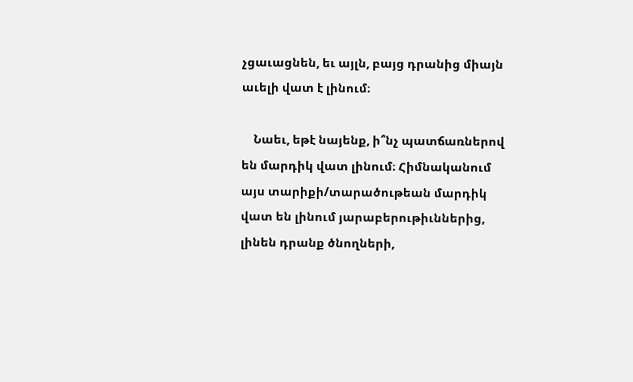չցաւացնեն, եւ այլն, բայց դրանից միայն աւելի վատ է լինում։

    Նաեւ, եթէ նայենք, ի՞նչ պատճառներով են մարդիկ վատ լինում։ Հիմնականում այս տարիքի/տարածութեան մարդիկ վատ են լինում յարաբերութիւններից, լինեն դրանք ծնողների,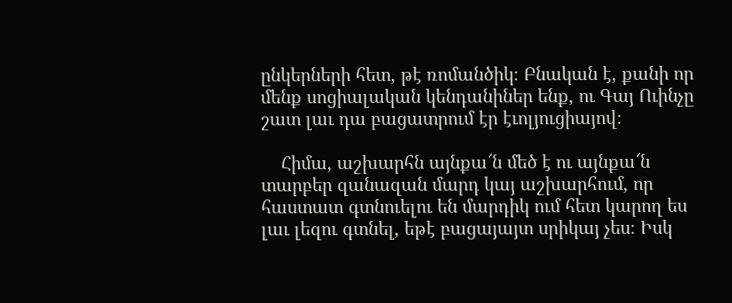ընկերների հետ, թէ ռոմանծիկ։ Բնական է, քանի որ մենք սոցիալական կենդանիներ ենք, ու Գայ Ուինչը շատ լաւ դա բացատրում էր էւոլյուցիայով։

    Հիմա, աշխարհն այնքա՜ն մեծ է ու այնքա՜ն տարբեր զանազան մարդ կայ աշխարհում, որ հաստատ գտնուելու են մարդիկ ում հետ կարող ես լաւ լեզու գտնել, եթէ բացայայտ սրիկայ չես։ Իսկ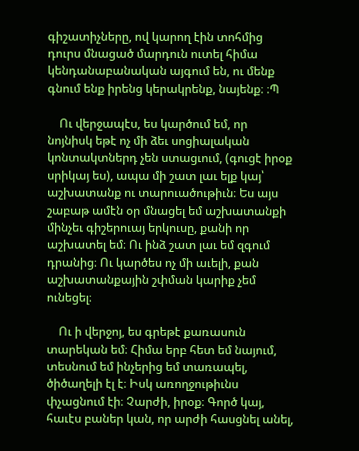գիշատիչները, ով կարող էին տոհմից դուրս մնացած մարդուն ուտել հիմա կենդանաբանական այգում են, ու մենք գնում ենք իրենց կերակրենք, նայենք։ ։Պ

    Ու վերջապէս, ես կարծում եմ, որ նոյնիսկ եթէ ոչ մի ձեւ սոցիալական կոնտակտներդ չեն ստացւում, (գուցէ իրօք սրիկայ ես), ապա մի շատ լաւ ելք կայ՝ աշխատանք ու տարուածութիւն։ Ես այս շաբաթ ամէն օր մնացել եմ աշխատանքի մինչեւ գիշերուայ երկուսը, քանի որ աշխատել եմ։ Ու ինձ շատ լաւ եմ զգում դրանից։ Ու կարծես ոչ մի աւելի, քան աշխատանքային շփման կարիք չեմ ունեցել։

    Ու ի վերջոյ, ես գրեթէ քառասուն տարեկան եմ։ Հիմա երբ հետ եմ նայում, տեսնում եմ ինչերից եմ տառապել, ծիծաղելի էլ է։ Իսկ առողջութիւնս փչացնում էի։ Չարժի, իրօք։ Գործ կայ, հաւէս բաներ կան, որ արժի հասցնել անել,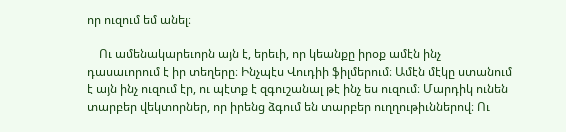որ ուզում եմ անել։

    Ու ամենակարեւորն այն է, երեւի, որ կեանքը իրօք ամէն ինչ դասաւորում է իր տեղերը։ Ինչպէս Վուդիի ֆիլմերում։ Ամէն մէկը ստանում է այն ինչ ուզում էր, ու պէտք է զգուշանալ թէ ինչ ես ուզում։ Մարդիկ ունեն տարբեր վեկտորներ, որ իրենց ձգում են տարբեր ուղղութիւններով։ Ու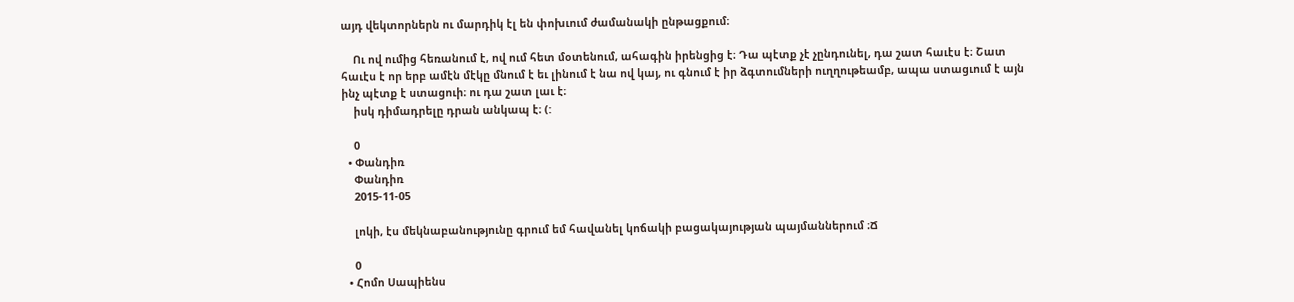այդ վեկտորներն ու մարդիկ էլ են փոխւում ժամանակի ընթացքում։

    Ու ով ումից հեռանում է, ով ում հետ մօտենում, ահագին իրենցից է։ Դա պէտք չէ չընդունել, դա շատ հաւէս է։ Շատ հաւէս է որ երբ ամէն մէկը մնում է եւ լինում է նա ով կայ, ու գնում է իր ձգտումների ուղղութեամբ, ապա ստացւում է այն ինչ պէտք է ստացուի։ ու դա շատ լաւ է։
    իսկ դիմադրելը դրան անկապ է։ (:

    0
  • Փանդիռ
    Փանդիռ
    2015-11-05

    լոկի, էս մեկնաբանությունը գրում եմ հավանել կոճակի բացակայության պայմաններում ։Ճ

    0
  • Հոմո Սապիենս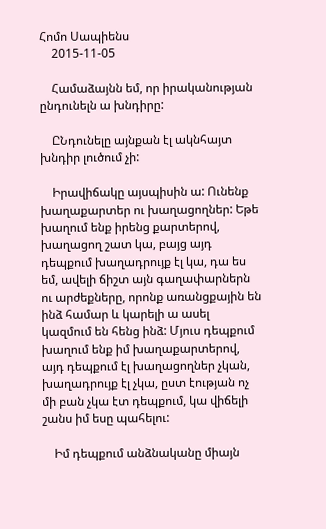Հոմո Սապիենս
    2015-11-05

    Համաձայնն եմ, որ իրականության ընդունելն ա խնդիրը:

    ԸՆդունելը այնքան էլ ակնհայտ խնդիր լուծում չի:

    Իրավիճակը այսպիսին ա: Ունենք խաղաքարտեր ու խաղացողներ: Եթե խաղում ենք իրենց քարտերով, խաղացող շատ կա, բայց այդ դեպքում խաղադրույք էլ կա, դա ես եմ, ավելի ճիշտ այն գաղափարներն ու արժեքները, որոնք առանցքային են ինձ համար և կարելի ա ասել կազմում են հենց ինձ: Մյուս դեպքում խաղում ենք իմ խաղաքարտերով, այդ դեպքում էլ խաղացողներ չկան, խաղադրույք էլ չկա, ըստ էության ոչ մի բան չկա էտ դեպքում, կա վիճելի շանս իմ եսը պահելու:

    Իմ դեպքում անձնականը միայն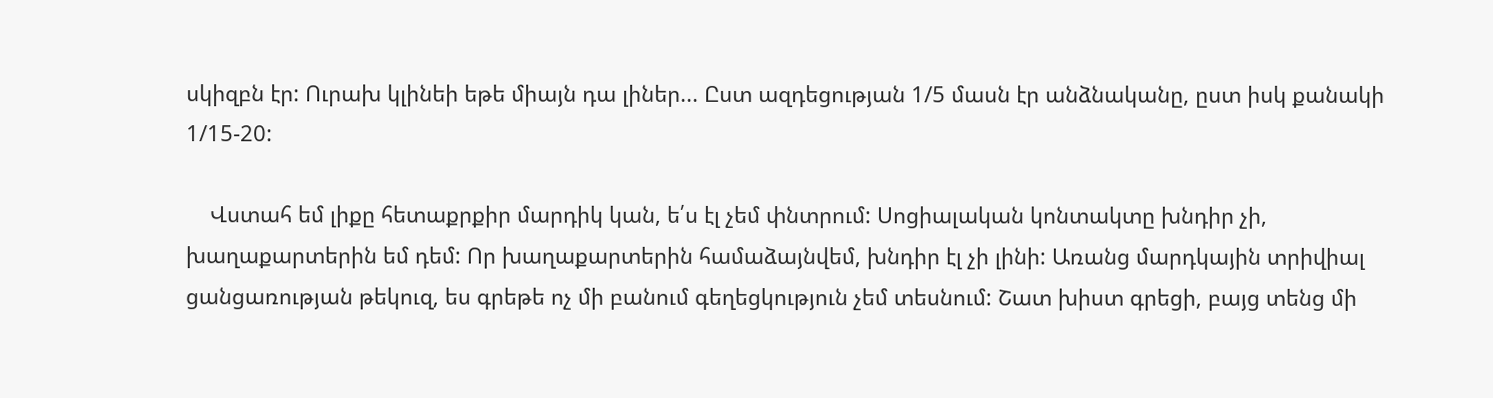սկիզբն էր: Ուրախ կլինեի եթե միայն դա լիներ... Ըստ ազդեցության 1/5 մասն էր անձնականը, ըստ իսկ քանակի 1/15-20:

    Վստահ եմ լիքը հետաքրքիր մարդիկ կան, ե՛ս էլ չեմ փնտրում: Սոցիալական կոնտակտը խնդիր չի, խաղաքարտերին եմ դեմ: Որ խաղաքարտերին համաձայնվեմ, խնդիր էլ չի լինի: Առանց մարդկային տրիվիալ ցանցառության թեկուզ, ես գրեթե ոչ մի բանում գեղեցկություն չեմ տեսնում: Շատ խիստ գրեցի, բայց տենց մի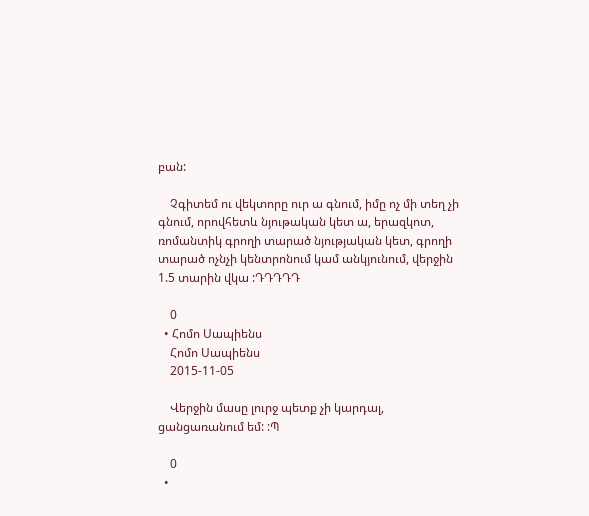բան:

    Չգիտեմ ու վեկտորը ուր ա գնում, իմը ոչ մի տեղ չի գնում, որովհետև նյութական կետ ա, երազկոտ, ռոմանտիկ գրողի տարած նյությական կետ, գրողի տարած ոչնչի կենտրոնում կամ անկյունում, վերջին 1.5 տարին վկա :ԴԴԴԴԴ

    0
  • Հոմո Սապիենս
    Հոմո Սապիենս
    2015-11-05

    Վերջին մասը լուրջ պետք չի կարդալ, ցանցառանում եմ: :Պ

    0
  •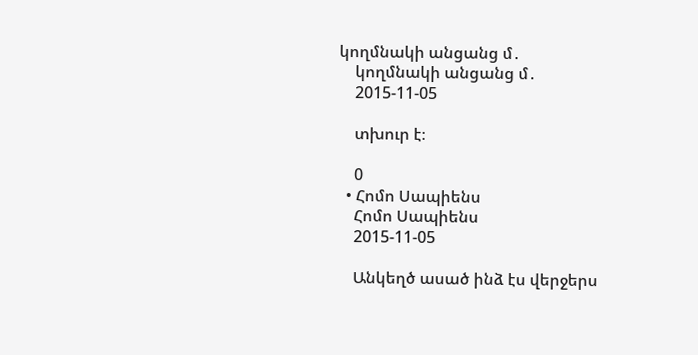կողմնակի անցանց մ․
    կողմնակի անցանց մ․
    2015-11-05

    տխուր է։

    0
  • Հոմո Սապիենս
    Հոմո Սապիենս
    2015-11-05

    Անկեղծ ասած ինձ էս վերջերս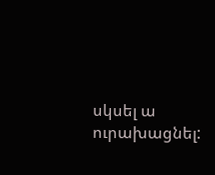սկսել ա ուրախացնել: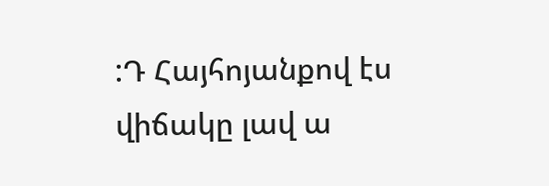:Դ Հայհոյանքով էս վիճակը լավ ա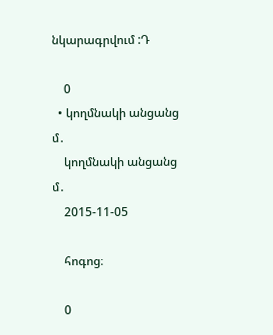նկարագրվում :Դ

    0
  • կողմնակի անցանց մ․
    կողմնակի անցանց մ․
    2015-11-05

    հոգոց։

    0